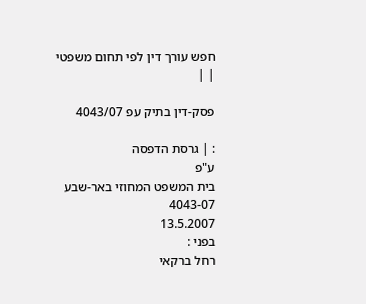חפש עורך דין לפי תחום משפטי
| |

פסק-דין בתיק עפ 4043/07

: | גרסת הדפסה
ע"פ
בית המשפט המחוזי באר-שבע
4043-07
13.5.2007
בפני :
רחל ברקאי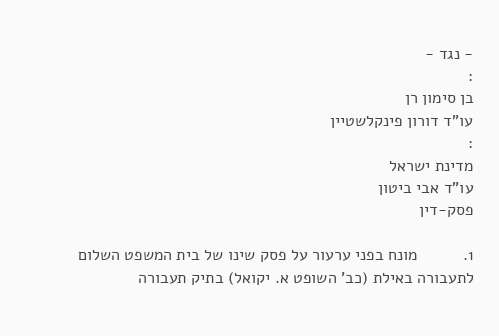- נגד -
:
בן סימון רן
עו"ד דורון פינקלשטיין
:
מדינת ישראל
עו"ד אבי ביטון
פסק-דין

1.          מונח בפני ערעור על פסק שינו של בית המשפט השלום לתעבורה באילת (כב' השופט א. יקואל) בתיק תעבורה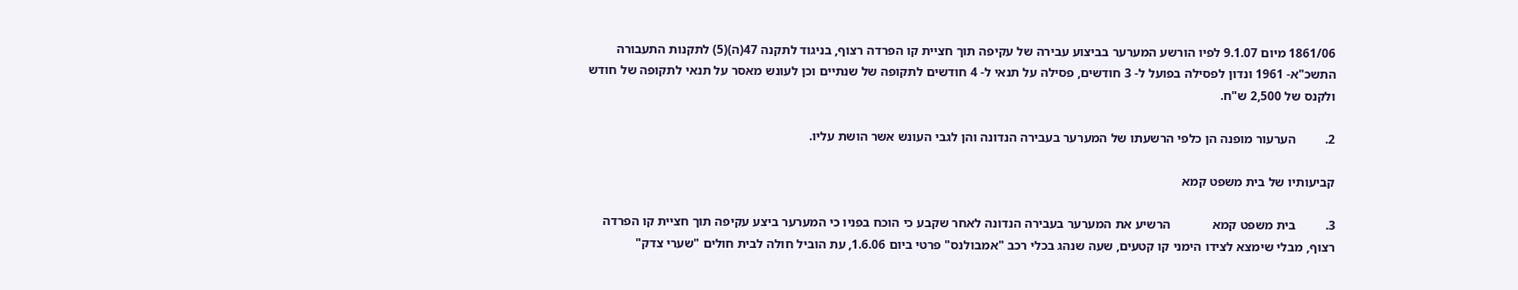1861/06 מיום 9.1.07 לפיו הורשע המערער בביצוע עבירה של עקיפה תוך חציית קו הפרדה רצוף, בניגוד לתקנה 47(ה)(5) לתקנות התעבורה התשכ"א- 1961 ונדון לפסילה בפועל ל- 3 חודשים, פסילה על תנאי ל- 4 חודשים לתקופה של שנתיים וכן לעונש מאסר על תנאי לתקופה של חודש ולקנס של 2,500 ש"ח.

2.         הערעור מופנה הן כלפי הרשעתו של המערער בעבירה הנדונה והן לגבי העונש אשר הושת עליו.

קביעותיו של בית משפט קמא

3.         בית משפט קמא             הרשיע את המערער בעבירה הנדונה לאחר שקבע כי הוכח בפניו כי המערער ביצע עקיפה תוך חציית קו הפרדה רצוף, מבלי שימצא לצידו הימני קו קטעים, שעה שנהג בכלי רכב "אמבולנס" פרטי ביום 1.6.06, עת הוביל חולה לבית חולים "שערי צדק"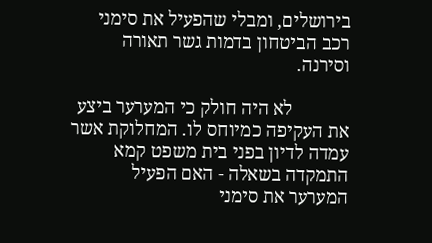בירושלים, ומבלי שהפעיל את סימני רכב הביטחון בדמות גשר תאורה וסירנה.

            לא היה חולק כי המערער ביצע את העקיפה כמיוחס לו. המחלוקת אשר עמדה לדיון בפני בית משפט קמא התמקדה בשאלה - האם הפעיל המערער את סימני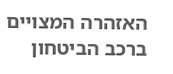האזהרה המצויים ברכב הביטחון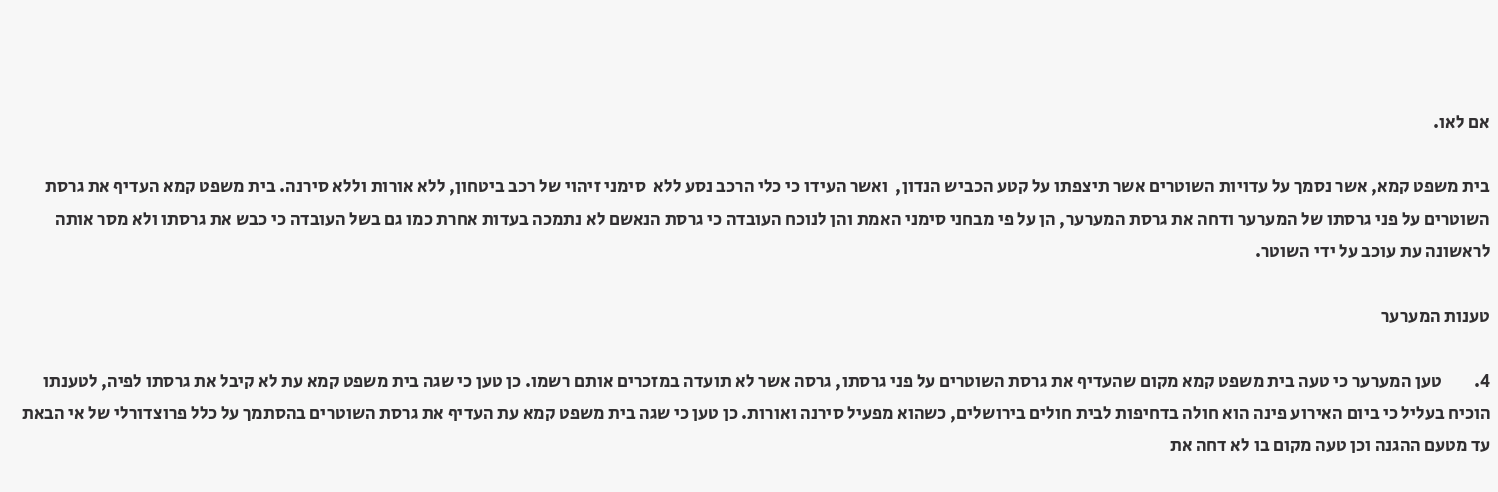אם לאו.

בית משפט קמא, אשר נסמך על עדויות השוטרים אשר תיצפתו על קטע הכביש הנדון,  ואשר העידו כי כלי הרכב נסע ללא  סימני זיהוי של רכב ביטחון, ללא אורות וללא סירנה. בית משפט קמא העדיף את גרסת השוטרים על פני גרסתו של המערער ודחה את גרסת המערער, הן על פי מבחני סימני האמת והן לנוכח העובדה כי גרסת הנאשם לא נתמכה בעדות אחרת כמו גם בשל העובדה כי כבש את גרסתו ולא מסר אותה לראשונה עת עוכב על ידי השוטר.

טענות המערער

4.         טען המערער כי טעה בית משפט קמא מקום שהעדיף את גרסת השוטרים על פני גרסתו, גרסה אשר לא תועדה במזכרים אותם רשמו. כן טען כי שגה בית משפט קמא עת לא קיבל את גרסתו לפיה, לטענתו הוכיח בעליל כי ביום האירוע פינה הוא חולה בדחיפות לבית חולים בירושלים, כשהוא מפעיל סירנה ואורות. כן טען כי שגה בית משפט קמא עת העדיף את גרסת השוטרים בהסתמך על כלל פרוצדורלי של אי הבאת עד מטעם ההגנה וכן טעה מקום בו לא דחה את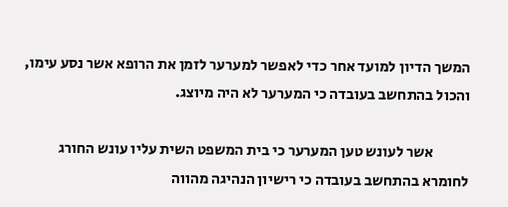המשך הדיון למועד אחר כדי לאפשר למערער לזמן את הרופא אשר נסע עימו, והכול בהתחשב בעובדה כי המערער לא היה מיוצג.

            אשר לעונש טען המערער כי בית המשפט השית עליו עונש החורג לחומרא בהתחשב בעובדה כי רישיון הנהיגה מהווה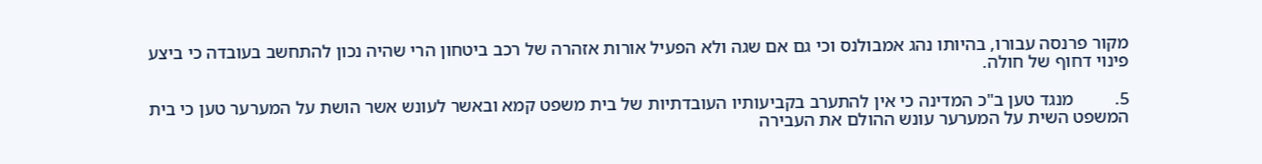מקור פרנסה עבורו, בהיותו נהג אמבולנס וכי גם אם שגה ולא הפעיל אורות אזהרה של רכב ביטחון הרי שהיה נכון להתחשב בעובדה כי ביצע פינוי דחוף של חולה.

5.         מנגד טען ב"כ המדינה כי אין להתערב בקביעותיו העובדתיות של בית משפט קמא ובאשר לעונש אשר הושת על המערער טען כי בית המשפט השית על המערער עונש ההולם את העבירה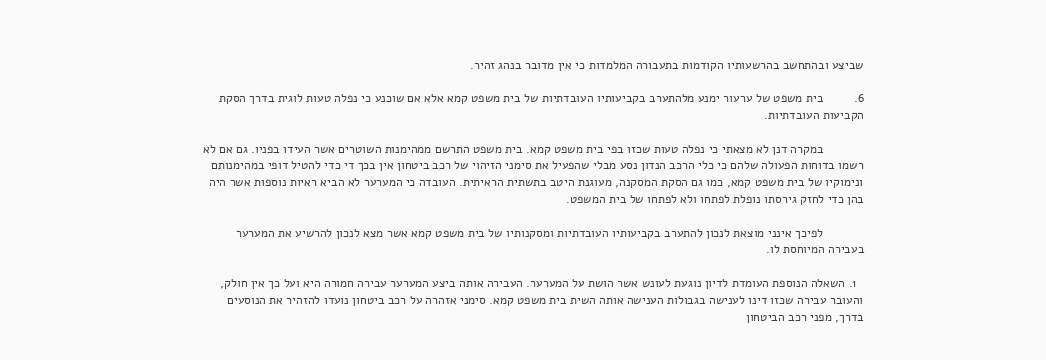שביצע ובהתחשב בהרשעותיו הקודמות בתעבורה המלמדות כי אין מדובר בנהג זהיר.

6.         בית משפט של ערעור ימנע מלהתערב בקביעותיו העובדתיות של בית משפט קמא אלא אם שוכנע כי נפלה טעות לוגית בדרך הסקת הקביעות העובדתיות.

            במקרה דנן לא מצאתי כי נפלה טעות שכזו בפי בית משפט קמא. בית משפט התרשם ממהימנות השוטרים אשר העידו בפניו. גם אם לא רשמו בדוחות הפעולה שלהם כי כלי הרכב הנדון נסע מבלי שהפעיל את סימני הזיהוי של רכב ביטחון אין בכך די כדי להטיל דופי במהימנותם ונימוקיו של בית משפט קמא, כמו גם הסקת המסקנה, מעוגנת היטב בתשתית הראיתית. העובדה כי המערער לא הביא ראיות נוספות אשר היה בהן כדי לחזק גירסתו נופלת לפתחו ולא לפתחו של בית המשפט.

            לפיכך אינני מוצאת לנכון להתערב בקביעותיו העובדתיות ומסקנותיו של בית משפט קמא אשר מצא לנכון להרשיע את המערער בעבירה המיוחסת לו.

  1. השאלה הנוספת העומדת לדיון נוגעת לעונש אשר הושת על המערער. העבירה אותה ביצע המערער עבירה חמורה היא ועל כך אין חולק, והעובר עבירה שכזו דינו לענישה בגבולות הענישה אותה השית בית משפט קמא. סימני אזהרה על רכב ביטחון נועדו להזהיר את הנוסעים בדרך, מפני רכב הביטחון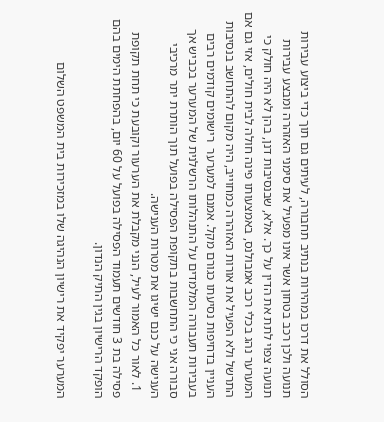הסולל את דרכו במהירות בנתיב תחבורה, לעיתים גם תוך כדי ביצוע עבירות תנועה ולכן רכב בטחון אשר אינו מפעיל את סימני האזהרה ומבצע עבירות תנועה צפוי לתת את הדין על כך. אלא, שבנסיבות דנן, בהן לא היה חולק כי המערער נהג בכלי רכב אמבולנס, באמצעותו פינה חולה לבית חולים, אזי גם אם התרשל ולא הפעיל את אורות האזהרה כמחוייב, היה מקום להתחשב בנסיבות העניין בדחיפות נסיעתו כגורם מקל. אמנם למערער  רישומים קודמים רבים בעבירות תעבורה המלמדים על התנהלותו הרשלנית של המערער בכביש אך סבורה אני כי התחשבות בתקופת הפסילה בפועל תוך הותרת יתר מרכיבי הענישה על כנם ישיגו את מטרות הענישה.
  1. לאור כל האמור לעיל, הנני מקבלת את הערעור וקובעת כי תחת תקופת פסילה בת 3 חודשים תעמוד הפסילה בפועל על 60 יום, בהפחתת הימים בהם הופקד הרישיון בגין התיק הנדון.

המערער יפקיד את רישיון הנהיגה שלו במזכירות בית המשפט השלום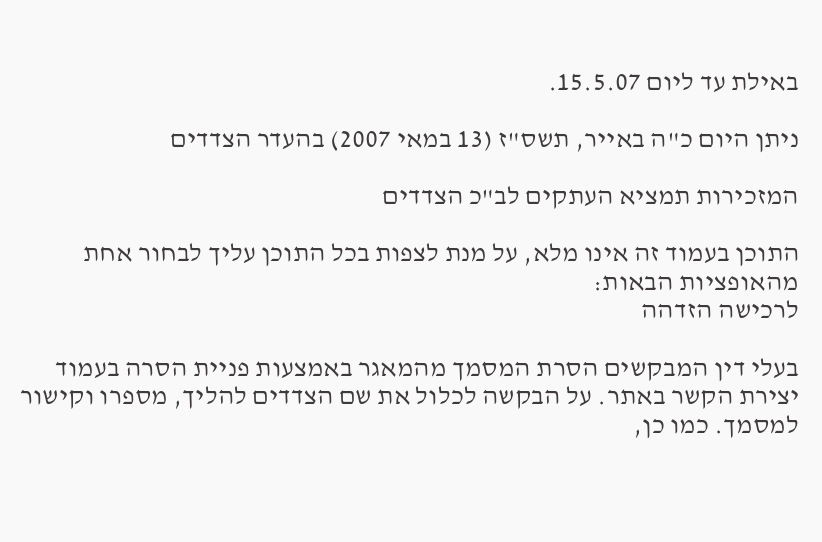באילת עד ליום 15.5.07.

ניתן היום כ"ה באייר, תשס"ז (13 במאי 2007) בהעדר הצדדים

המזכירות תמציא העתקים לב"כ הצדדים

התוכן בעמוד זה אינו מלא, על מנת לצפות בכל התוכן עליך לבחור אחת מהאופציות הבאות:
לרכישה הזדהה

בעלי דין המבקשים הסרת המסמך מהמאגר באמצעות פניית הסרה בעמוד יצירת הקשר באתר. על הבקשה לכלול את שם הצדדים להליך, מספרו וקישור למסמך. כמו כן,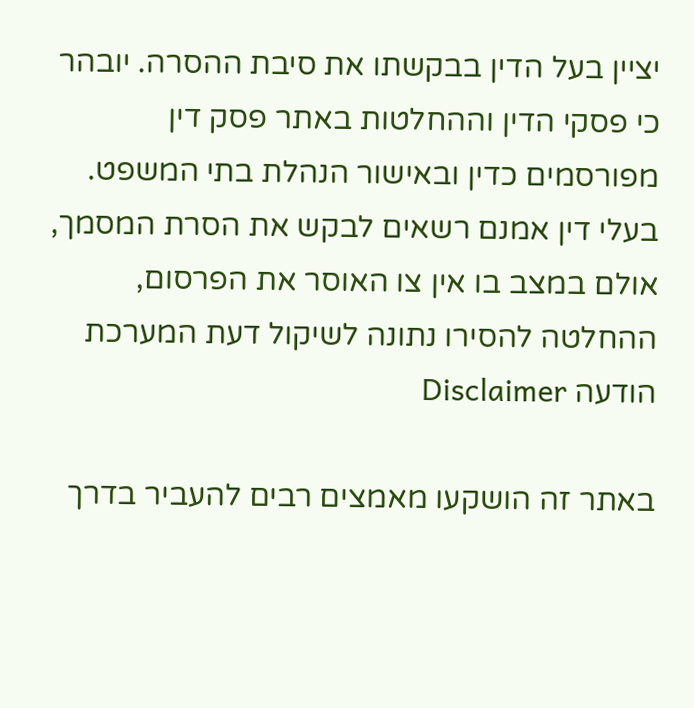יציין בעל הדין בבקשתו את סיבת ההסרה. יובהר כי פסקי הדין וההחלטות באתר פסק דין מפורסמים כדין ובאישור הנהלת בתי המשפט. בעלי דין אמנם רשאים לבקש את הסרת המסמך, אולם במצב בו אין צו האוסר את הפרסום, ההחלטה להסירו נתונה לשיקול דעת המערכת
הודעה Disclaimer

באתר זה הושקעו מאמצים רבים להעביר בדרך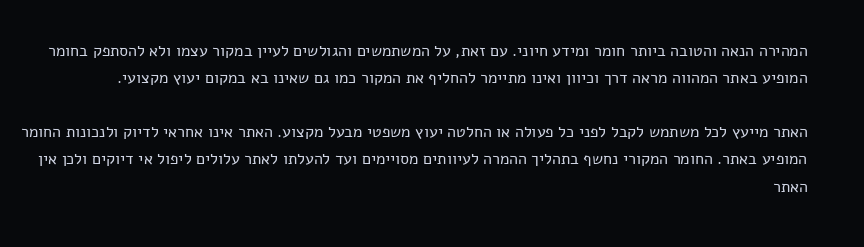המהירה הנאה והטובה ביותר חומר ומידע חיוני. עם זאת, על המשתמשים והגולשים לעיין במקור עצמו ולא להסתפק בחומר המופיע באתר המהווה מראה דרך וכיוון ואינו מתיימר להחליף את המקור כמו גם שאינו בא במקום יעוץ מקצועי.

האתר מייעץ לכל משתמש לקבל לפני כל פעולה או החלטה יעוץ משפטי מבעל מקצוע. האתר אינו אחראי לדיוק ולנכונות החומר המופיע באתר. החומר המקורי נחשף בתהליך ההמרה לעיוותים מסויימים ועד להעלתו לאתר עלולים ליפול אי דיוקים ולכן אין האתר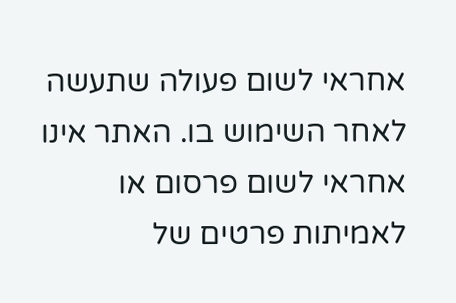אחראי לשום פעולה שתעשה לאחר השימוש בו. האתר אינו אחראי לשום פרסום או לאמיתות פרטים של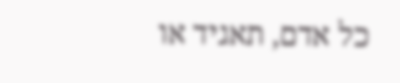כל אדם, תאגיד או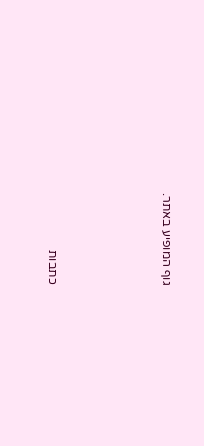גוף המופיע באתר.




כתבות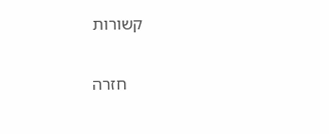קשורות

    חזרה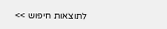לתוצאות חיפוש >>